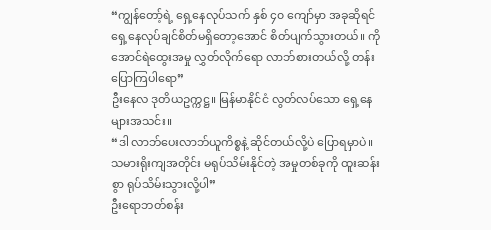“ကျွန်တော့်ရဲ့ ရှေ့နေလုပ်သက် နှစ် ၄၀ ကျော်မှာ အခုဆိုရင် ရှေ့နေလုပ်ချင်စိတ်မရှိတော့အောင် စိတ်ပျက်သွားတယ်။ ကိုအောင်ရဲထွေးအမှု လွှတ်လိုက်ရော လာဘ်စားတယ်လို့ တန်းပြောကြပါရော”
ဦးနေလ ဒုတိယဥက္ကဋ္ဌ။ မြန်မာနိုင်ငံ လွတ်လပ်သော ရှေ့နေများအသင်း။
“ဒါ လာဘ်ပေးလာဘ်ယူကိစ္စနဲ့ ဆိုင်တယ်လို့ပဲ ပြောရမှာပဲ။ သမားရိုးကျအတိုင်း မရုပ်သိမ်းနိုင်တဲ့ အမှုတစ်ခုကို ထူးဆန်းစွာ ရုပ်သိမ်းသွားလို့ပါ”
ဦးရောဘတ်စန်း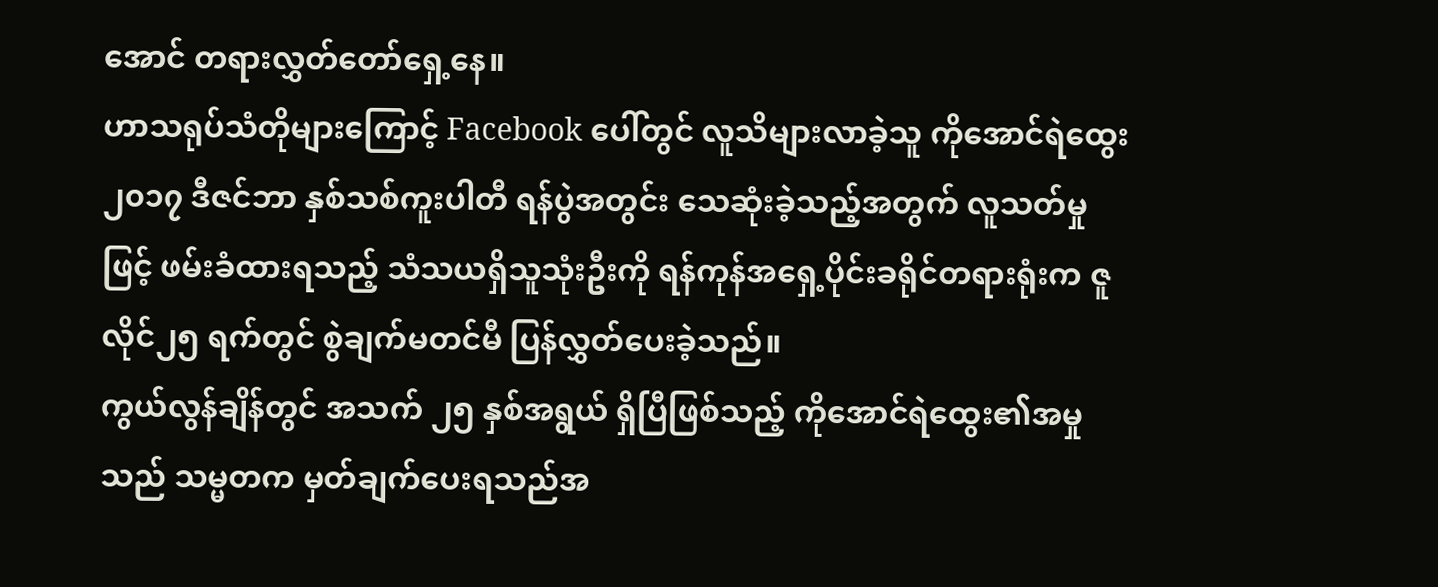အောင် တရားလွှတ်တော်ရှေ့နေ။
ဟာသရုပ်သံတိုများကြောင့် Facebook ပေါ်တွင် လူသိများလာခဲ့သူ ကိုအောင်ရဲထွေး ၂၀၁၇ ဒီဇင်ဘာ နှစ်သစ်ကူးပါတီ ရန်ပွဲအတွင်း သေဆုံးခဲ့သည့်အတွက် လူသတ်မှုဖြင့် ဖမ်းခံထားရသည့် သံသယရှိသူသုံးဦးကို ရန်ကုန်အရှေ့ပိုင်းခရိုင်တရားရုံးက ဇူလိုင်၂၅ ရက်တွင် စွဲချက်မတင်မီ ပြန်လွှတ်ပေးခဲ့သည်။
ကွယ်လွန်ချိန်တွင် အသက် ၂၅ နှစ်အရွယ် ရှိပြီဖြစ်သည့် ကိုအောင်ရဲထွေး၏အမှုသည် သမ္မတက မှတ်ချက်ပေးရသည်အ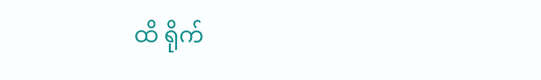ထိ ရိုက်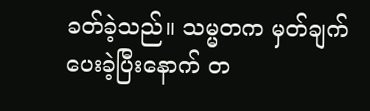ခတ်ခဲ့သည်။ သမ္မတက မှတ်ချက်ပေးခဲ့ပြီးနောက် တ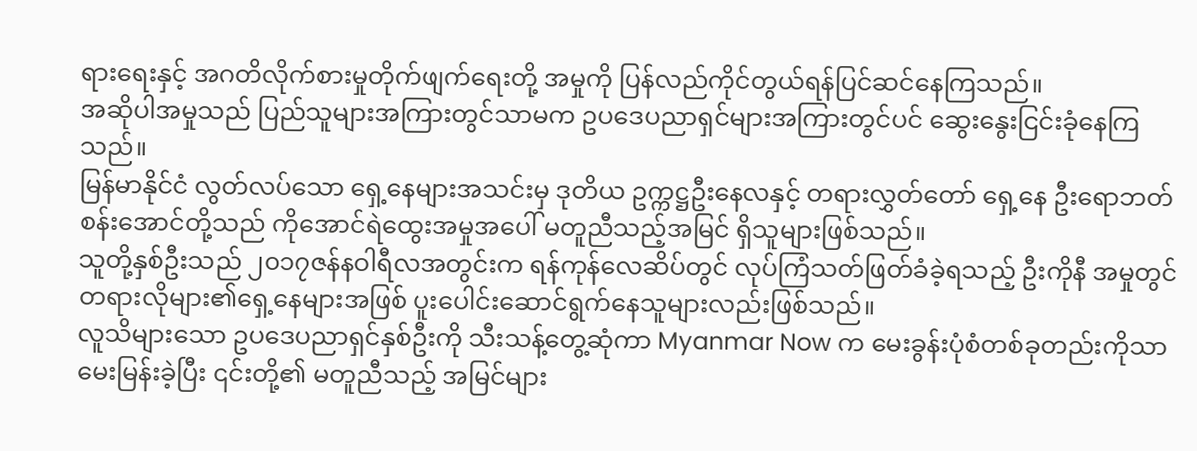ရားရေးနှင့် အဂတိလိုက်စားမှုတိုက်ဖျက်ရေးတို့ အမှုကို ပြန်လည်ကိုင်တွယ်ရန်ပြင်ဆင်နေကြသည်။
အဆိုပါအမှုသည် ပြည်သူများအကြားတွင်သာမက ဥပဒေပညာရှင်များအကြားတွင်ပင် ဆွေးနွေးငြင်းခုံနေကြသည်။
မြန်မာနိုင်ငံ လွတ်လပ်သော ရှေ့နေများအသင်းမှ ဒုတိယ ဥက္ကဋ္ဌဦးနေလနှင့် တရားလွှတ်တော် ရှေ့နေ ဦးရောဘတ်စန်းအောင်တို့သည် ကိုအောင်ရဲထွေးအမှုအပေါ် မတူညီသည့်အမြင် ရှိသူများဖြစ်သည်။
သူတို့နှစ်ဦးသည် ၂၀၁၇ဇန်နဝါရီလအတွင်းက ရန်ကုန်လေဆိပ်တွင် လုပ်ကြံသတ်ဖြတ်ခံခဲ့ရသည့် ဦးကိုနီ အမှုတွင် တရားလိုများ၏ရှေ့နေများအဖြစ် ပူးပေါင်းဆောင်ရွက်နေသူများလည်းဖြစ်သည်။
လူသိများသော ဥပဒေပညာရှင်နှစ်ဦးကို သီးသန့်တွေ့ဆုံကာ Myanmar Now က မေးခွန်းပုံစံတစ်ခုတည်းကိုသာ မေးမြန်းခဲ့ပြီး ၎င်းတို့၏ မတူညီသည့် အမြင်များ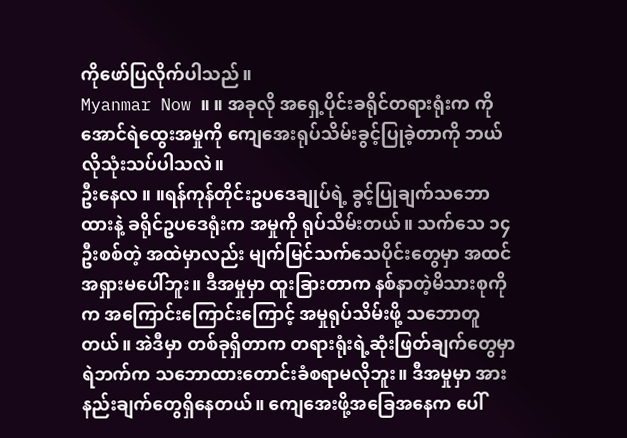ကိုဖော်ပြလိုက်ပါသည်။
Myanmar Now ။ ။ အခုလို အရှေ့ပိုင်းခရိုင်တရားရုံးက ကိုအောင်ရဲထွေးအမှုကို ကျေအေးရုပ်သိမ်းခွင့်ပြုခဲ့တာကို ဘယ်လိုသုံးသပ်ပါသလဲ။
ဦးနေလ ။ ။ရန်ကုန်တိုင်းဥပဒေချုပ်ရဲ့ ခွင့်ပြုချက်သဘောထားနဲ့ ခရိုင်ဥပဒေရုံးက အမှုကို ရုပ်သိမ်းတယ်။ သက်သေ ၁၄ ဦးစစ်တဲ့ အထဲမှာလည်း မျက်မြင်သက်သေပိုင်းတွေမှာ အထင်အရှားမပေါ်ဘူး။ ဒီအမှုမှာ ထူးခြားတာက နစ်နာတဲ့မိသားစုကိုက အကြောင်းကြောင်းကြောင့် အမှုရုပ်သိမ်းဖို့ သဘောတူတယ်။ အဲဒီမှာ တစ်ခုရှိတာက တရားရုံးရဲ့ဆုံးဖြတ်ချက်တွေမှာ ရဲဘက်က သဘောထားတောင်းခံစရာမလိုဘူး။ ဒီအမှုမှာ အားနည်းချက်တွေရှိနေတယ်။ ကျေအေးဖို့အခြေအနေက ပေါ်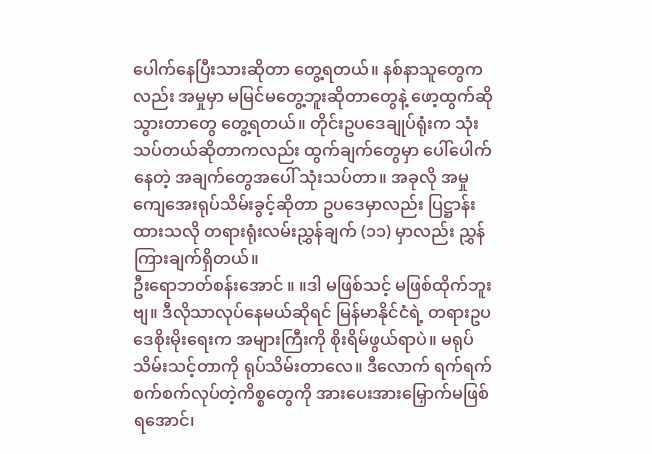ပေါက်နေပြီးသားဆိုတာ တွေ့ရတယ်။ နစ်နာသူတွေကလည်း အမှုမှာ မမြင်မတွေ့ဘူးဆိုတာတွေနဲ့ ဖော့ထွက်ဆိုသွားတာတွေ တွေ့ရတယ်။ တိုင်းဥပဒေချုပ်ရုံးက သုံးသပ်တယ်ဆိုတာကလည်း ထွက်ချက်တွေမှာ ပေါ်ပေါက်နေတဲ့ အချက်တွေအပေါ် သုံးသပ်တာ။ အခုလို အမှုကျေအေးရုပ်သိမ်းခွင့်ဆိုတာ ဥပဒေမှာလည်း ပြဋ္ဌာန်းထားသလို တရားရုံးလမ်းညွှန်ချက် (၁၁) မှာလည်း ညွှန်ကြားချက်ရှိတယ်။
ဦးရောဘတ်စန်းအောင် ။ ။ဒါ မဖြစ်သင့် မဖြစ်ထိုက်ဘူးဗျ။ ဒီလိုသာလုပ်နေမယ်ဆိုရင် မြန်မာနိုင်ငံရဲ့ တရားဥပဒေစိုးမိုးရေးက အများကြီးကို စိုးရိမ်ဖွယ်ရာပဲ။ မရုပ်သိမ်းသင့်တာကို ရုပ်သိမ်းတာလေ။ ဒီလောက် ရက်ရက်စက်စက်လုပ်တဲ့ကိစ္စတွေကို အားပေးအားမြှောက်မဖြစ်ရအောင်၊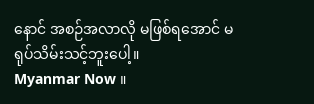နောင် အစဉ်အလာလို မဖြစ်ရအောင် မရုပ်သိမ်းသင့်ဘူးပေါ့။
Myanmar Now ။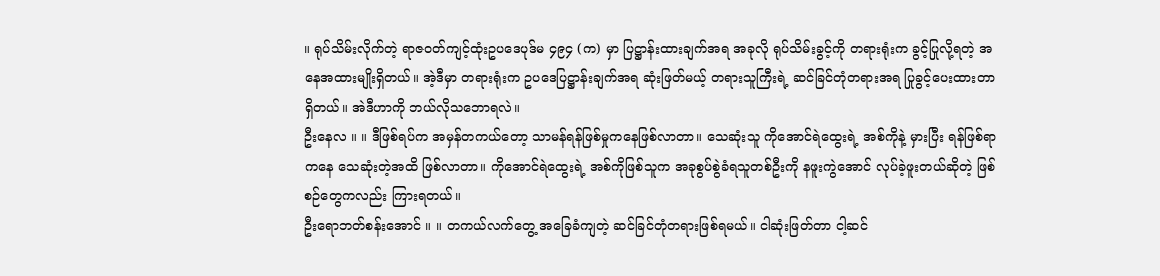။ ရုပ်သိမ်းလိုက်တဲ့ ရာဇဝတ်ကျင့်ထုံးဥပဒေပုဒ်မ ၄၉၄ (က) မှာ ပြဋ္ဌာန်းထားချက်အရ အခုလို ရုပ်သိမ်းခွင့်ကို တရားရုံးက ခွင့်ပြုလို့ရတဲ့ အနေအထားမျိုးရှိတယ်။ အဲ့ဒီမှာ တရားရုံးက ဥပဒေပြဋ္ဌာန်းချက်အရ ဆုံးဖြတ်မယ့် တရားသူကြီးရဲ့ ဆင်ခြင်တုံတရားအရ ပြုခွင့်ပေးထားတာရှိတယ်။ အဲဒီဟာကို ဘယ်လိုသဘောရလဲ။
ဦးနေလ ။ ။ ဒီဖြစ်ရပ်က အမှန်တကယ်တော့ သာမန်ရန်ဖြစ်မှုကနေဖြစ်လာတာ။ သေဆုံးသူ ကိုအောင်ရဲထွေးရဲ့ အစ်ကိုနဲ့ မှားပြီး ရန်ဖြစ်ရာကနေ သေဆုံးတဲ့အထိ ဖြစ်လာတာ။ ကိုအောင်ရဲထွေးရဲ့ အစ်ကိုဖြစ်သူက အခုစွပ်စွဲခံရသူတစ်ဦးကို နဖူးကွဲအောင် လုပ်ခဲ့ဖူးတယ်ဆိုတဲ့ ဖြစ်စဉ်တွေကလည်း ကြားရတယ်။
ဦးရောဘတ်စန်းအောင် ။ ။ တကယ်လက်တွေ့ အခြေခံကျတဲ့ ဆင်ခြင်တုံတရားဖြစ်ရမယ်။ ငါဆုံးဖြတ်တာ ငါ့ဆင်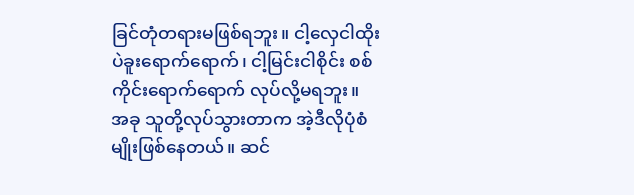ခြင်တုံတရားမဖြစ်ရဘူး။ ငါ့လှေငါထိုး ပဲခူးရောက်ရောက်၊ ငါ့မြင်းငါစိုင်း စစ်ကိုင်းရောက်ရောက် လုပ်လို့မရဘူး။ အခု သူတို့လုပ်သွားတာက အဲ့ဒီလိုပုံစံမျိုးဖြစ်နေတယ်။ ဆင်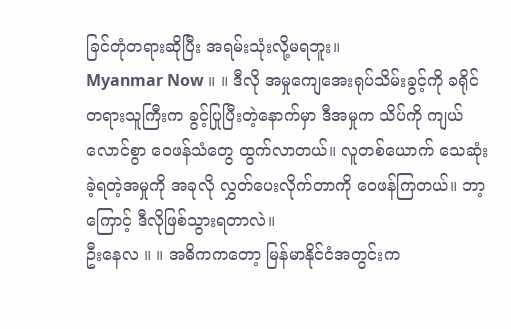ခြင်တုံတရားဆိုပြီး အရမ်းသုံးလို့မရဘူး။
Myanmar Now ။ ။ ဒီလို အမှုကျေအေးရုပ်သိမ်းခွင့်ကို ခရိုင်တရားသူကြီးက ခွင့်ပြုပြီးတဲ့နောက်မှာ ဒီအမှုက သိပ်ကို ကျယ်လောင်စွာ ဝေဖန်သံတွေ ထွက်လာတယ်။ လူတစ်ယောက် သေဆုံးခဲ့ရတဲ့အမှုကို အခုလို လွှတ်ပေးလိုက်တာကို ဝေဖန်ကြတယ်။ ဘာ့ကြောင့် ဒီလိုဖြစ်သွားရတာလဲ။
ဦးနေလ ။ ။ အဓိကကတော့ မြန်မာနိုင်ငံအတွင်းက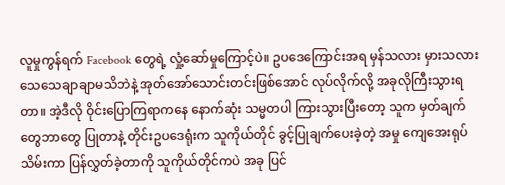လူမှုကွန်ရက် Facebook တွေရဲ့ လှုံ့ဆော်မှုကြောင့်ပဲ။ ဥပဒေကြောင်းအရ မှန်သလား မှားသလား သေသေချာချာမသိဘဲနဲ့ အုတ်အော်သောင်းတင်းဖြစ်အောင် လုပ်လိုက်လို့ အခုလိုကြီးသွားရတာ။ အဲ့ဒီလို ဝိုင်းပြောကြရာကနေ နောက်ဆုံး သမ္မတပါ ကြားသွားပြီးတော့ သူက မှတ်ချက်တွေဘာတွေ ပြုတာနဲ့ တိုင်းဥပဒေရုံးက သူကိုယ်တိုင် ခွင့်ပြုချက်ပေးခဲ့တဲ့ အမှု ကျေအေးရုပ်သိမ်းကာ ပြန်လွှတ်ခဲ့တာကို သူကိုယ်တိုင်ကပဲ အခု ပြင်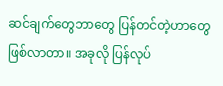ဆင်ချက်တွေဘာတွေ ပြန်တင်တဲ့ဟာတွေဖြစ်လာတာ။ အခုလို ပြန်လုပ်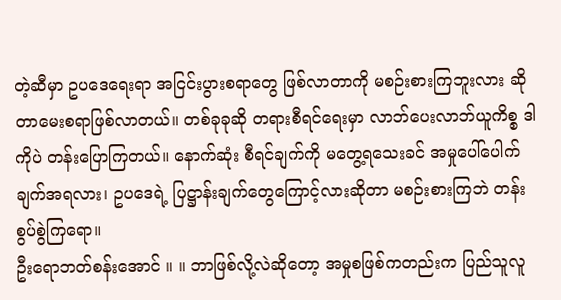တဲ့ဆီမှာ ဥပဒေရေးရာ အငြင်းပွားစရာတွေ ဖြစ်လာတာကို မစဉ်းစားကြဘူးလား ဆိုတာမေးစရာဖြစ်လာတယ်။ တစ်ခုခုဆို တရားစီရင်ရေးမှာ လာဘ်ပေးလာဘ်ယူကိစ္စ ဒါကိုပဲ တန်းပြောကြတယ်။ နောက်ဆုံး စီရင်ချက်ကို မတွေ့ရသေးခင် အမှုပေါ်ပေါက်ချက်အရလား၊ ဥပဒေရဲ့ ပြဋ္ဌာန်းချက်တွေကြောင့်လားဆိုတာ မစဉ်းစားကြဘဲ တန်းစွပ်စွဲကြရော။
ဦးရောဘတ်စန်းအောင် ။ ။ ဘာဖြစ်လို့လဲဆိုတော့ အမှုစဖြစ်ကတည်းက ပြည်သူလူ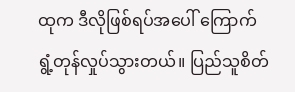ထုက ဒီလိုဖြစ်ရပ်အပေါ် ကြောက်ရွံ့တုန်လှုပ်သွားတယ်။ ပြည်သူစိတ်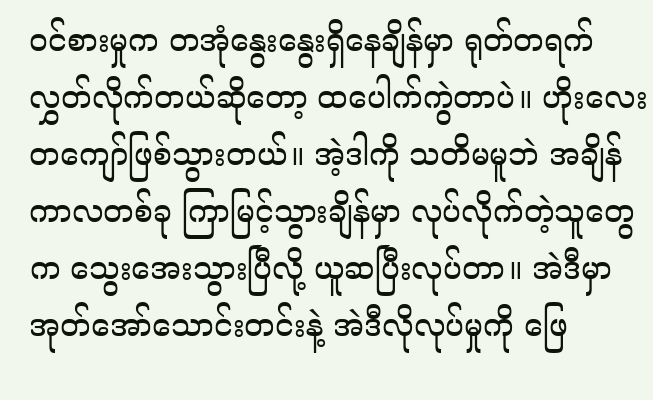ဝင်စားမှုက တအုံနွေးနွေးရှိနေချိန်မှာ ရုတ်တရက်လွှတ်လိုက်တယ်ဆိုတော့ ထပေါက်ကွဲတာပဲ။ ဟိုးလေးတကျော်ဖြစ်သွားတယ်။ အဲ့ဒါကို သတိမမူဘဲ အချိန်ကာလတစ်ခု ကြာမြင့်သွားချိန်မှာ လုပ်လိုက်တဲ့သူတွေက သွေးအေးသွားပြီလို့ ယူဆပြီးလုပ်တာ။ အဲဒီမှာ အုတ်အော်သောင်းတင်းနဲ့ အဲဒီလိုလုပ်မှုကို ဖြေ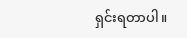ရှင်းရတာပါ။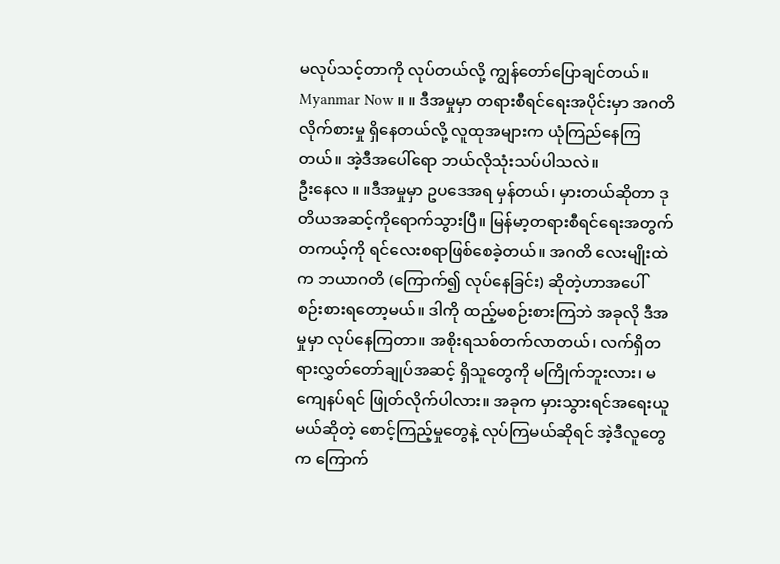မလုပ်သင့်တာကို လုပ်တယ်လို့ ကျွန်တော်ပြောချင်တယ်။
Myanmar Now ။ ။ ဒီအမှုမှာ တရားစီရင်ရေးအပိုင်းမှာ အဂတိလိုက်စားမှု ရှိနေတယ်လို့ လူထုအများက ယုံကြည်နေကြတယ်။ အဲ့ဒီအပေါ်ရော ဘယ်လိုသုံးသပ်ပါသလဲ။
ဦးနေလ ။ ။ဒီအမှုမှာ ဥပဒေအရ မှန်တယ်၊ မှားတယ်ဆိုတာ ဒုတိယအဆင့်ကိုရောက်သွားပြီ။ မြန်မာ့တရားစီရင်ရေးအတွက် တကယ့်ကို ရင်လေးစရာဖြစ်စေခဲ့တယ်။ အဂတိ လေးမျိုးထဲက ဘယာဂတိ (ကြောက်၍ လုပ်နေခြင်း) ဆိုတဲ့ဟာအပေါ် စဉ်းစားရတော့မယ်။ ဒါကို ထည့်မစဉ်းစားကြဘဲ အခုလို ဒီအမှုမှာ လုပ်နေကြတာ။ အစိုးရသစ်တက်လာတယ်၊ လက်ရှိတရားလွှတ်တော်ချုပ်အဆင့် ရှိသူတွေကို မကြိုက်ဘူးလား၊ မကျေနပ်ရင် ဖြုတ်လိုက်ပါလား။ အခုက မှားသွားရင်အရေးယူမယ်ဆိုတဲ့ စောင့်ကြည့်မှုတွေနဲ့ လုပ်ကြမယ်ဆိုရင် အဲ့ဒီလူတွေက ကြောက်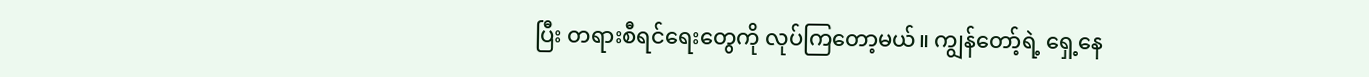ပြီး တရားစီရင်ရေးတွေကို လုပ်ကြတော့မယ်။ ကျွန်တော့်ရဲ့ ရှေ့နေ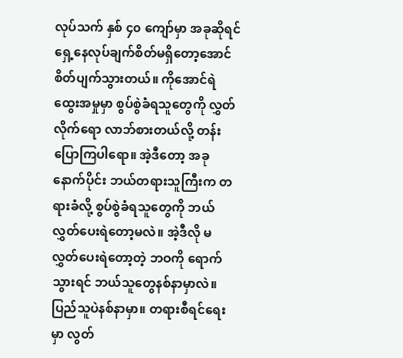လုပ်သက် နှစ် ၄၀ ကျော်မှာ အခုဆိုရင် ရှေ့နေလုပ်ချက်စိတ်မရှိတော့အောင် စိတ်ပျက်သွားတယ်။ ကိုအောင်ရဲထွေးအမှုမှာ စွပ်စွဲခံရသူတွေကို လွှတ်လိုက်ရော လာဘ်စားတယ်လို့ တန်းပြောကြပါရော။ အဲ့ဒီတော့ အခုနောက်ပိုင်း ဘယ်တရားသူကြီးက တရားခံလို့ စွပ်စွဲခံရသူတွေကို ဘယ်လွှတ်ပေးရဲတော့မလဲ။ အဲ့ဒီလို မလွှတ်ပေးရဲတော့တဲ့ ဘဝကို ရောက်သွားရင် ဘယ်သူတွေနစ်နာမှာလဲ။ ပြည်သူပဲနစ်နာမှာ။ တရားစီရင်ရေးမှာ လွတ်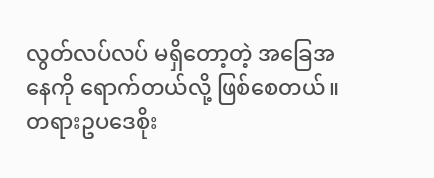လွတ်လပ်လပ် မရှိတော့တဲ့ အခြေအနေကို ရောက်တယ်လို့ ဖြစ်စေတယ်။ တရားဥပဒေစိုး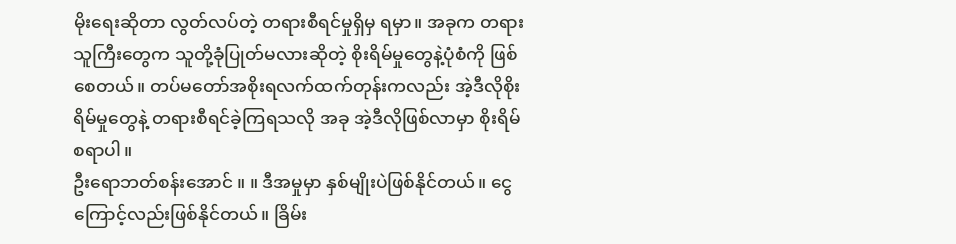မိုးရေးဆိုတာ လွတ်လပ်တဲ့ တရားစီရင်မှုရှိမှ ရမှာ။ အခုက တရားသူကြီးတွေက သူတို့ခုံပြုတ်မလားဆိုတဲ့ စိုးရိမ်မှုတွေနဲ့ပုံစံကို ဖြစ်စေတယ်။ တပ်မတော်အစိုးရလက်ထက်တုန်းကလည်း အဲ့ဒီလိုစိုးရိမ်မှုတွေနဲ့ တရားစီရင်ခဲ့ကြရသလို အခု အဲ့ဒီလိုဖြစ်လာမှာ စိုးရိမ်စရာပါ။
ဦးရောဘတ်စန်းအောင် ။ ။ ဒီအမှုမှာ နှစ်မျိုးပဲဖြစ်နိုင်တယ်။ ငွေကြောင့်လည်းဖြစ်နိုင်တယ်။ ခြိမ်း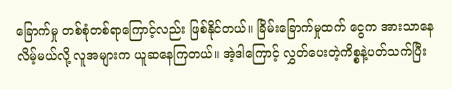ခြောက်မှု တစ်စုံတစ်ရာကြောင့်လည်း ဖြစ်နိုင်တယ်။ ခြိမ်းခြောက်မှုထက် ငွေက အားသာနေလိမ့်မယ်လို့ လူအများက ယူဆနေကြတယ်။ အဲ့ဒါကြောင့် လွှတ်ပေးတဲ့ကိစ္စနဲ့ပတ်သက်ပြီး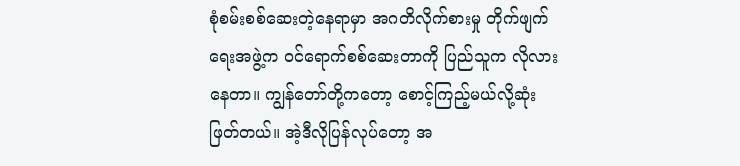စုံစမ်းစစ်ဆေးတဲ့နေရာမှာ အဂတိလိုက်စားမှု တိုက်ဖျက်ရေးအဖွဲ့က ဝင်ရောက်စစ်ဆေးတာကို ပြည်သူက လိုလားနေတာ။ ကျွန်တော်တို့ကတော့ စောင့်ကြည့်မယ်လို့ဆုံးဖြတ်တယ်။ အဲ့ဒီလိုပြန်လုပ်တော့ အ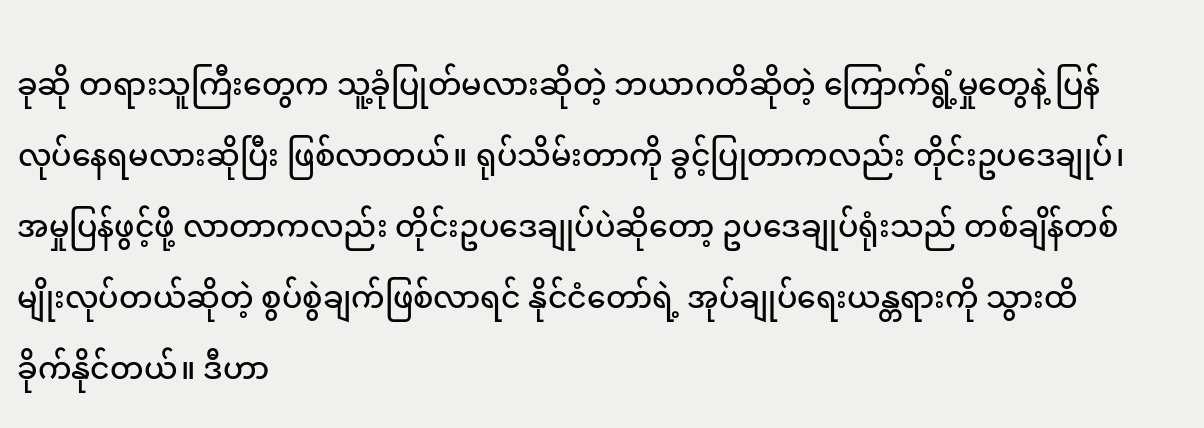ခုဆို တရားသူကြီးတွေက သူ့ခုံပြုတ်မလားဆိုတဲ့ ဘယာဂတိဆိုတဲ့ ကြောက်ရွံ့မှုတွေနဲ့ ပြန်လုပ်နေရမလားဆိုပြီး ဖြစ်လာတယ်။ ရုပ်သိမ်းတာကို ခွင့်ပြုတာကလည်း တိုင်းဥပဒေချုပ်၊ အမှုပြန်ဖွင့်ဖို့ လာတာကလည်း တိုင်းဥပဒေချုပ်ပဲဆိုတော့ ဥပဒေချုပ်ရုံးသည် တစ်ချိန်တစ်မျိုးလုပ်တယ်ဆိုတဲ့ စွပ်စွဲချက်ဖြစ်လာရင် နိုင်ငံတော်ရဲ့ အုပ်ချုပ်ရေးယန္တရားကို သွားထိခိုက်နိုင်တယ်။ ဒီဟာ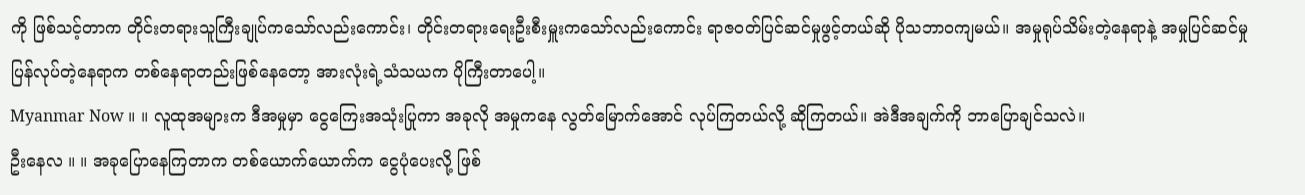ကို ဖြစ်သင့်တာက တိုင်းတရားသူကြီးချုပ်ကသော်လည်းကောင်း၊ တိုင်းတရားရေးဦးစီးမှူးကသော်လည်းကောင်း ရာဇဝတ်ပြင်ဆင်မှုဖွင့်တယ်ဆို ပိုသဘာဝကျမယ်။ အမှုရုပ်သိမ်းတဲ့နေရာနဲ့ အမှုပြင်ဆင်မှုပြန်လုပ်တဲ့နေရာက တစ်နေရာတည်းဖြစ်နေတော့ အားလုံးရဲ့သံသယက ပိုကြီးတာပေါ့။
Myanmar Now ။ ။ လူထုအများက ဒီအမှုမှာ ငွေကြေးအသုံးပြုကာ အခုလို အမှုကနေ လွတ်မြောက်အောင် လုပ်ကြတယ်လို့ ဆိုကြတယ်။ အဲဒီအချက်ကို ဘာပြောချင်သလဲ။
ဦးနေလ ။ ။ အခုပြောနေကြတာက တစ်ယောက်ယောက်က ငွေပုံပေးလို့ ဖြစ်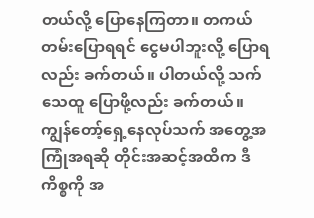တယ်လို့ ပြောနေကြတာ။ တကယ်တမ်းပြောရရင် ငွေမပါဘူးလို့ ပြောရလည်း ခက်တယ်။ ပါတယ်လို့ သက်သေထူ ပြောဖို့လည်း ခက်တယ်။ ကျွန်တော့်ရှေ့နေလုပ်သက် အတွေ့အကြုံအရဆို တိုင်းအဆင့်အထိက ဒီကိစ္စကို အ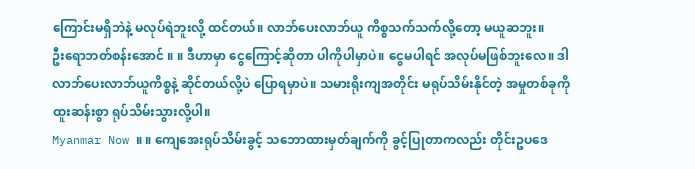ကြောင်းမရှိဘဲနဲ့ မလုပ်ရဲဘူးလို့ ထင်တယ်။ လာဘ်ပေးလာဘ်ယူ ကိစ္စသက်သက်လို့တော့ မယူဆဘူး။
ဦးရောဘတ်စန်းအောင် ။ ။ ဒီဟာမှာ ငွေကြောင့်ဆိုတာ ပါကိုပါမှာပဲ။ ငွေမပါရင် အလုပ်မဖြစ်ဘူးလေ။ ဒါ လာဘ်ပေးလာဘ်ယူကိစ္စနဲ့ ဆိုင်တယ်လို့ပဲ ပြောရမှာပဲ။ သမားရိုးကျအတိုင်း မရုပ်သိမ်းနိုင်တဲ့ အမှုတစ်ခုကို ထူးဆန်းစွာ ရုပ်သိမ်းသွားလို့ပါ။
Myanmar Now ။ ။ ကျေအေးရုပ်သိမ်းခွင့် သဘောထားမှတ်ချက်ကို ခွင့်ပြုတာကလည်း တိုင်းဥပဒေ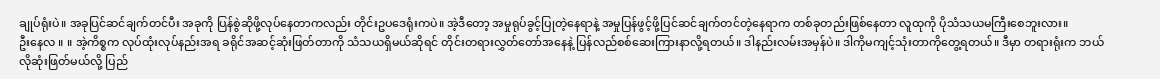ချုပ်ရုံးပဲ။ အခုပြင်ဆင်ချက်တင်ပီး အခုကို ပြန်စွဲဆိုဖို့လုပ်နေတာကလည်း တိုင်းဥပဒေရုံးကပဲ။ အဲ့ဒီတော့ အမှုရုပ်ခွင့်ပြုတဲ့နေရာနဲ့ အမှုပြန်ဖွင့်ဖို့ပြင်ဆင်ချက်တင်တဲ့နေရာက တစ်ခုတည်းဖြစ်နေတာ လူထုကို ပိုသံသယမကြီးစေဘူးလား။
ဦးနေလ ။ ။ အဲ့ကိစ္စက လုပ်ထုံးလုပ်နည်းအရ ခရိုင်အဆင့်ဆုံးဖြတ်တာကို သံသယရှိမယ်ဆိုရင် တိုင်းတရားလွှတ်တော်အနေနဲ့ ပြန်လည်စစ်ဆေးကြားနာလို့ရတယ်။ ဒါနည်းလမ်းအမှန်ပဲ။ ဒါကိုမကျင့်သုံးတာကိုတွေ့ရတယ်။ ဒီမှာ တရားရုံးက ဘယ်လိုဆုံးဖြတ်မယ်လို့ ပြည်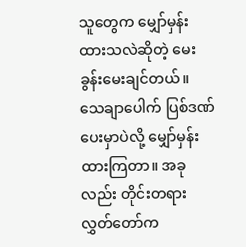သူတွေက မျှော်မှန်းထားသလဲဆိုတဲ့ မေးခွန်းမေးချင်တယ်။ သေချာပေါက် ပြစ်ဒဏ်ပေးမှာပဲလို့ မျှော်မှန်းထားကြတာ။ အခုလည်း တိုင်းတရားလွှတ်တော်က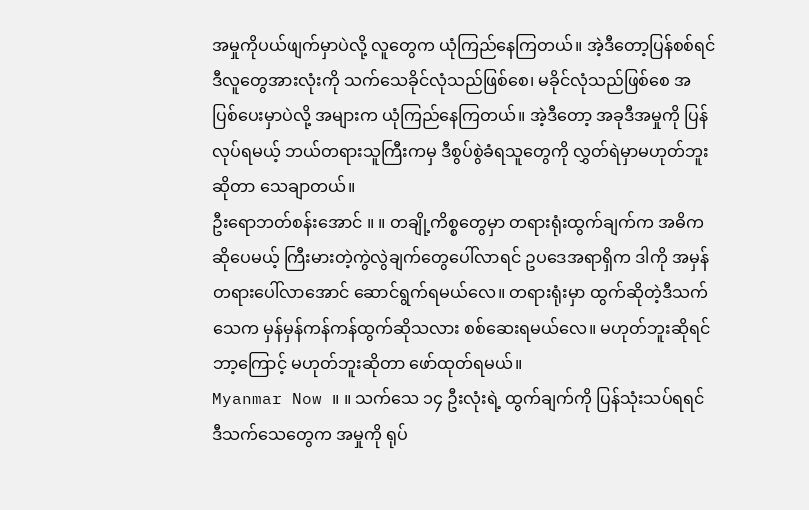အမှုကိုပယ်ဖျက်မှာပဲလို့ လူတွေက ယုံကြည်နေကြတယ်။ အဲ့ဒီတော့ပြန်စစ်ရင် ဒီလူတွေအားလုံးကို သက်သေခိုင်လုံသည်ဖြစ်စေ၊ မခိုင်လုံသည်ဖြစ်စေ အပြစ်ပေးမှာပဲလို့ အများက ယုံကြည်နေကြတယ်။ အဲ့ဒီတော့ အခုဒီအမှုကို ပြန်လုပ်ရမယ့် ဘယ်တရားသူကြီးကမှ ဒီစွပ်စွဲခံရသူတွေကို လွှတ်ရဲမှာမဟုတ်ဘူးဆိုတာ သေချာတယ်။
ဦးရောဘတ်စန်းအောင် ။ ။ တချို့ကိစ္စတွေမှာ တရားရုံးထွက်ချက်က အဓိကဆိုပေမယ့် ကြီးမားတဲ့ကွဲလွဲချက်တွေပေါ်လာရင် ဥပဒေအရာရှိက ဒါကို အမှန်တရားပေါ်လာအောင် ဆောင်ရွက်ရမယ်လေ။ တရားရုံးမှာ ထွက်ဆိုတဲ့ဒီသက်သေက မှန်မှန်ကန်ကန်ထွက်ဆိုသလား စစ်ဆေးရမယ်လေ။ မဟုတ်ဘူးဆိုရင် ဘာ့ကြောင့် မဟုတ်ဘူးဆိုတာ ဖော်ထုတ်ရမယ်။
Myanmar Now ။ ။ သက်သေ ၁၄ ဦးလုံးရဲ့ ထွက်ချက်ကို ပြန်သုံးသပ်ရရင် ဒီသက်သေတွေက အမှုကို ရုပ်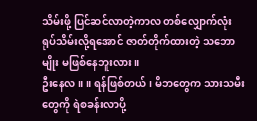သိမ်းဖို့ ပြင်ဆင်လာတဲ့ကာလ တစ်လျှောက်လုံး ရုပ်သိမ်းလို့ရအောင် ဇာတ်တိုက်ထားတဲ့ သဘောမျိုး မဖြစ်နေဘူးလား။
ဦးနေလ ။ ။ ရန်ဖြစ်တယ်၊ မိဘတွေက သားသမီးတွေကို ရဲစခန်းလာပို့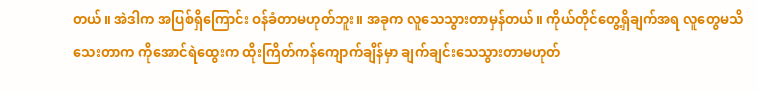တယ်။ အဲဒါက အပြစ်ရှိကြောင်း ဝန်ခံတာမဟုတ်ဘူး။ အခုက လူသေသွားတာမှန်တယ်။ ကိုယ်တိုင်တွေ့ရှိချက်အရ လူတွေမသိသေးတာက ကိုအောင်ရဲထွေးက ထိုးကြိတ်ကန်ကျောက်ချိန်မှာ ချက်ချင်းသေသွားတာမဟုတ်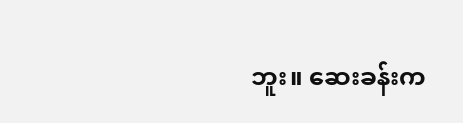ဘူး။ ဆေးခန်းက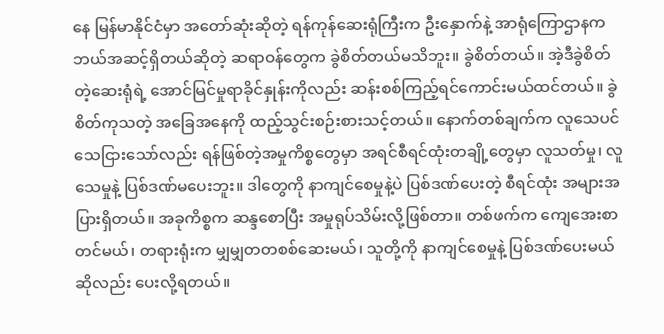နေ မြန်မာနိုင်ငံမှာ အတော်ဆုံးဆိုတဲ့ ရန်ကုန်ဆေးရုံကြီးက ဦးနှောက်နဲ့ အာရုံကြောဌာနက ဘယ်အဆင့်ရှိတယ်ဆိုတဲ့ ဆရာဝန်တွေက ခွဲစိတ်တယ်မသိဘူး။ ခွဲစိတ်တယ်။ အဲ့ဒီခွဲစိတ်တဲ့ဆေးရုံရဲ့ အောင်မြင်မှုရာခိုင်နှုန်းကိုလည်း ဆန်းစစ်ကြည့်ရင်ကောင်းမယ်ထင်တယ်။ ခွဲစိတ်ကုသတဲ့ အခြေအနေကို ထည့်သွင်းစဉ်းစားသင့်တယ်။ နောက်တစ်ချက်က လူသေပင်သေငြားသော်လည်း ရန်ဖြစ်တဲ့အမှုကိစ္စတွေမှာ အရင်စီရင်ထုံးတချို့တွေမှာ လူသတ်မှု၊ လူသေမှုနဲ့ ပြစ်ဒဏ်မပေးဘူး။ ဒါတွေကို နာကျင်စေမှုနဲ့ပဲ ပြစ်ဒဏ်ပေးတဲ့ စီရင်ထုံး အများအပြားရှိတယ်။ အခုကိစ္စက ဆန္ဒစောပြီး အမှုရုပ်သိမ်းလို့ဖြစ်တာ။ တစ်ဖက်က ကျေအေးစာ တင်မယ်၊ တရားရုံးက မျှမျှတတစစ်ဆေးမယ်၊ သူတို့ကို နာကျင်စေမှုနဲ့ ပြစ်ဒဏ်ပေးမယ်ဆိုလည်း ပေးလို့ရတယ်။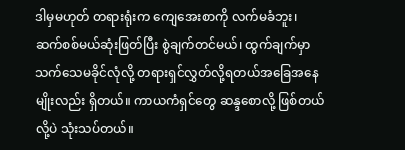ဒါမှမဟုတ် တရားရုံးက ကျေအေးစာကို လက်မခံဘူး၊ ဆက်စစ်မယ်ဆုံးဖြတ်ပြီး စွဲချက်တင်မယ်၊ ထွက်ချက်မှာ သက်သေမခိုင်လုံလို့ တရားရှင်လွှတ်လို့ရတယ်အခြေအနေမျိုးလည်း ရှိတယ်။ ကာယကံရှင်တွေ ဆန္ဒစောလို့ ဖြစ်တယ်လို့ပဲ သုံးသပ်တယ်။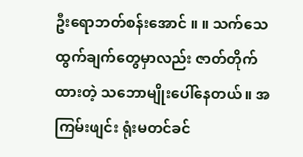ဦးရောဘတ်စန်းအောင် ။ ။ သက်သေထွက်ချက်တွေမှာလည်း ဇာတ်တိုက်ထားတဲ့ သဘောမျိုးပေါ်နေတယ်။ အကြမ်းဖျင်း ရုံးမတင်ခင်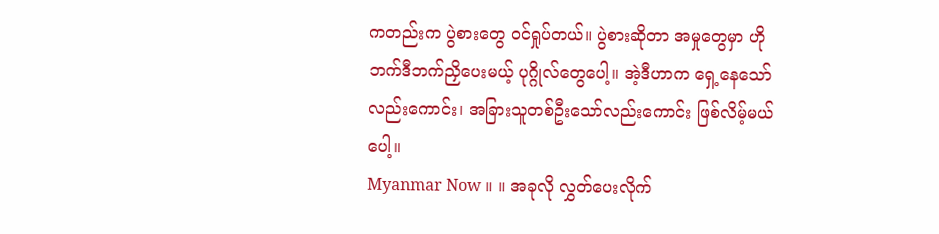ကတည်းက ပွဲစားတွေ ဝင်ရှုပ်တယ်။ ပွဲစားဆိုတာ အမှုတွေမှာ ဟိုဘက်ဒီဘက်ညှိပေးမယ့် ပုဂ္ဂိုလ်တွေပေါ့။ အဲ့ဒီဟာက ရှေ့နေသော်လည်းကောင်း၊ အခြားသူတစ်ဦးသော်လည်းကောင်း ဖြစ်လိမ့်မယ်ပေါ့။
Myanmar Now ။ ။ အခုလို လွှတ်ပေးလိုက်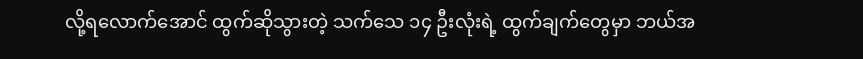လို့ရလောက်အောင် ထွက်ဆိုသွားတဲ့ သက်သေ ၁၄ ဦးလုံးရဲ့ ထွက်ချက်တွေမှာ ဘယ်အ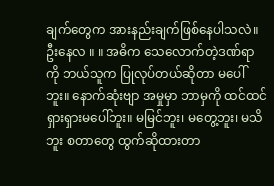ချက်တွေက အားနည်းချက်ဖြစ်နေပါသလဲ။
ဦးနေလ ။ ။ အဓိက သေလောက်တဲ့ဒဏ်ရာကို ဘယ်သူက ပြုလုပ်တယ်ဆိုတာ မပေါ်ဘူး။ နောက်ဆုံးဗျာ အမှုမှာ ဘာမှကို ထင်ထင်ရှားရှားမပေါ်ဘူး။ မမြင်ဘူး၊ မတွေ့ဘူး၊ မသိဘူး စတာတွေ ထွက်ဆိုထားတာ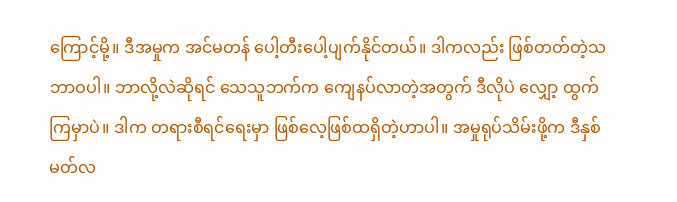ကြောင့်မို့။ ဒီအမှုက အင်မတန် ပေါ့တီးပေါ့ပျက်နိုင်တယ်။ ဒါကလည်း ဖြစ်တတ်တဲ့သဘာဝပါ။ ဘာလို့လဲဆိုရင် သေသူဘက်က ကျေနပ်လာတဲ့အတွက် ဒီလိုပဲ လျှော့ ထွက်ကြမှာပဲ။ ဒါက တရားစီရင်ရေးမှာ ဖြစ်လေ့ဖြစ်ထရှိတဲ့ဟာပါ။ အမှုရုပ်သိမ်းဖို့က ဒီနှစ်မတ်လ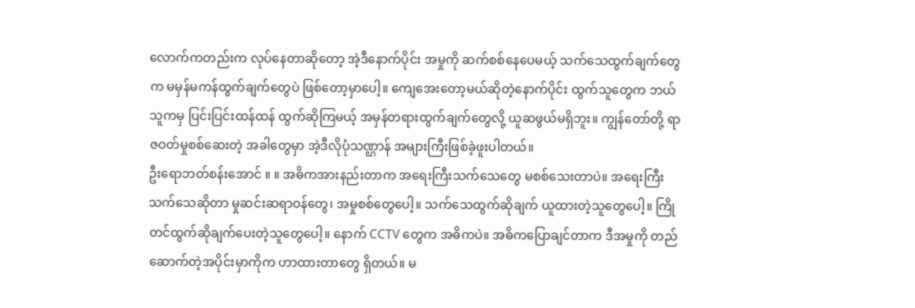လောက်ကတည်းက လုပ်နေတာဆိုတော့ အဲ့ဒီနောက်ပိုင်း အမှုကို ဆက်စစ်နေပေမယ့် သက်သေထွက်ချက်တွေက မမှန်မကန်ထွက်ချက်တွေပဲ ဖြစ်တော့မှာပေါ့။ ကျေအေးတော့မယ်ဆိုတဲ့နောက်ပိုင်း ထွက်သူတွေက ဘယ်သူကမှ ပြင်းပြင်းထန်ထန် ထွက်ဆိုကြမယ့် အမှန်တရားထွက်ချက်တွေလို့ ယူဆဖွယ်မရှိဘူး။ ကျွန်တော်တို့ ရာဇဝတ်မှုစစ်ဆေးတဲ့ အခါတွေမှာ အဲ့ဒီလိုပုံသဏ္ဌာန် အများကြီးဖြစ်ခဲ့ဖူးပါတယ်။
ဦးရောဘတ်စန်းအောင် ။ ။ အဓိကအားနည်းတာက အရေးကြီးသက်သေတွေ မစစ်သေးတာပဲ။ အရေးကြီးသက်သေဆိုတာ မှုဆင်းဆရာဝန်တွေ၊ အမှုစစ်တွေပေါ့။ သက်သေထွက်ဆိုချက် ယူထားတဲ့သူတွေပေါ့။ ကြိုတင်ထွက်ဆိုချက်ပေးတဲ့သူတွေပေါ့။ နောက် CCTV တွေက အဓိကပဲ။ အဓိကပြောချင်တာက ဒီအမှုကို တည်ဆောက်တဲ့အပိုင်းမှာကိုက ဟာထားတာတွေ ရှိတယ်။ မ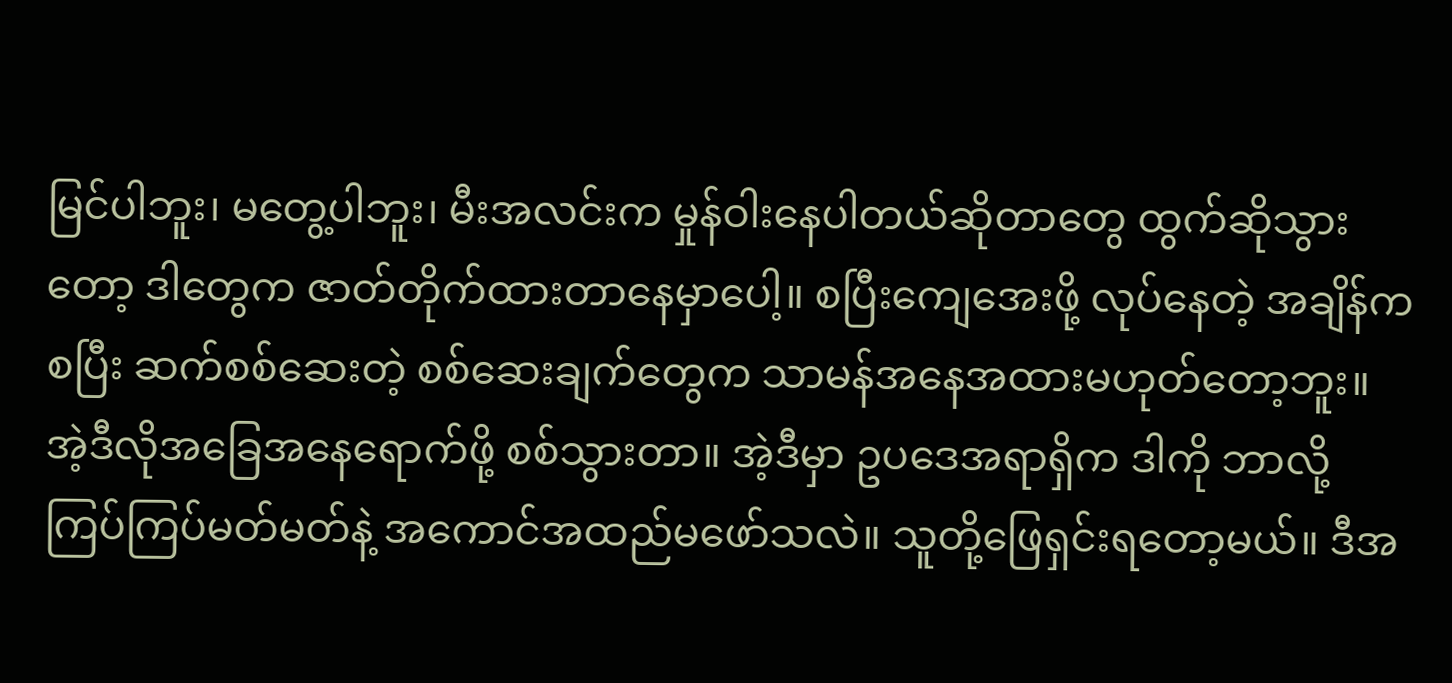မြင်ပါဘူး၊ မတွေ့ပါဘူး၊ မီးအလင်းက မှုန်ဝါးနေပါတယ်ဆိုတာတွေ ထွက်ဆိုသွားတော့ ဒါတွေက ဇာတ်တိုက်ထားတာနေမှာပေါ့။ စပြီးကျေအေးဖို့ လုပ်နေတဲ့ အချိန်ကစပြီး ဆက်စစ်ဆေးတဲ့ စစ်ဆေးချက်တွေက သာမန်အနေအထားမဟုတ်တော့ဘူး။ အဲ့ဒီလိုအခြေအနေရောက်ဖို့ စစ်သွားတာ။ အဲ့ဒီမှာ ဥပဒေအရာရှိက ဒါကို ဘာလို့ ကြပ်ကြပ်မတ်မတ်နဲ့ အကောင်အထည်မဖော်သလဲ။ သူတို့ဖြေရှင်းရတော့မယ်။ ဒီအ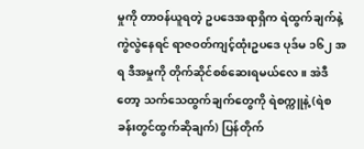မှုကို တာဝန်ယူရတဲ့ ဥပဒေအရာရှိက ရဲထွက်ချက်နဲ့ ကွဲလွဲနေရင် ရာဇဝတ်ကျင့်ထုံးဥပဒေ ပုဒ်မ ၁၆၂ အရ ဒီအမှုကို တိုက်ဆိုင်စစ်ဆေးရမယ်လေ။ အဲဒီတော့ သက်သေထွက်ချက်တွေကို ရဲစက္ကူနဲ့ (ရဲစခန်းတွင်ထွက်ဆိုချက်) ပြန်တိုက်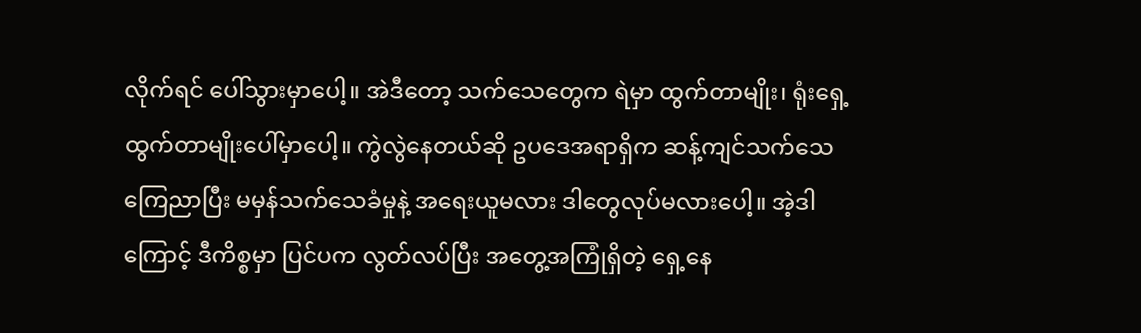လိုက်ရင် ပေါ်သွားမှာပေါ့။ အဲဒီတော့ သက်သေတွေက ရဲမှာ ထွက်တာမျိုး၊ ရုံးရှေ့ထွက်တာမျိုးပေါ်မှာပေါ့။ ကွဲလွဲနေတယ်ဆို ဥပဒေအရာရှိက ဆန့်ကျင်သက်သေ ကြေညာပြီး မမှန်သက်သေခံမှုနဲ့ အရေးယူမလား ဒါတွေလုပ်မလားပေါ့။ အဲ့ဒါကြောင့် ဒီကိစ္စမှာ ပြင်ပက လွတ်လပ်ပြီး အတွေ့အကြုံရှိတဲ့ ရှေ့နေ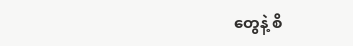တွေနဲ့ စိ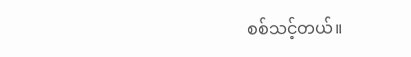စစ်သင့်တယ်။